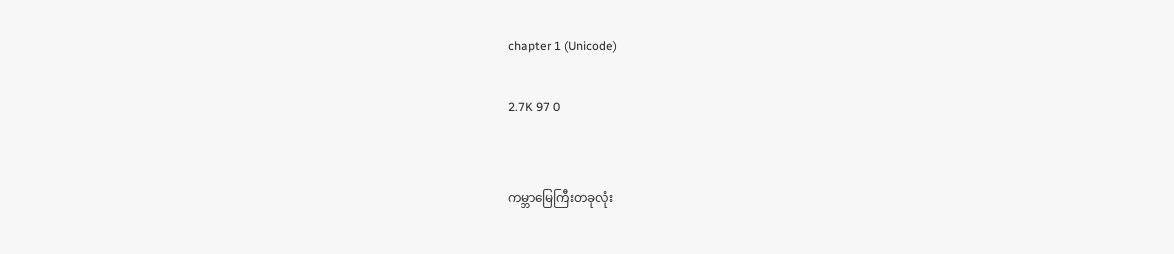chapter 1 (Unicode)

2.7K 97 0


ကမ္ဘာမြေကြီးတခုလုံး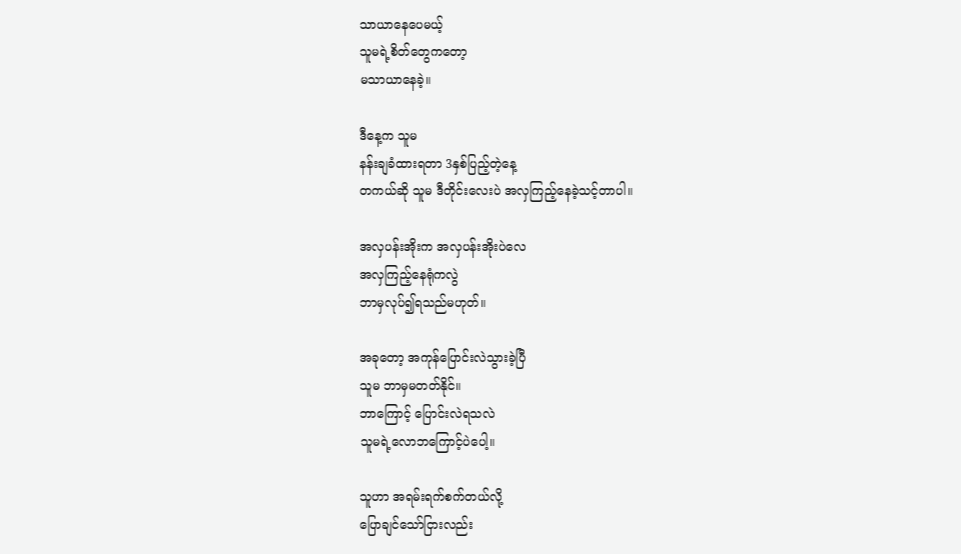သာယာနေပေမယ့်
သူမရဲ့စိတ်တွေကတော့
မသာယာနေခဲ့။

ဒီနေ့က သူမ
နန်းချခံထားရတာ 3နှစ်ပြည့်တဲ့နေ့
တကယ်ဆို သူမ ဒီတိုင်းလေးပဲ အလှကြည့်နေခဲ့သင့်တာပါ။

အလှပန်းအိုးက အလှပန်းအိုးပဲလေ
အလှကြည့်နေရုံကလွဲ
ဘာမှလုပ်၍ရသည်မဟုတ်။

အခုတော့ အကုန်ပြောင်းလဲသွားခဲ့ပြီ
သူမ ဘာမှမတတ်နိုင်။
ဘာကြောင့် ပြောင်းလဲရသလဲ
သူမရဲ့လောဘကြောင့်ပဲပေါ့။

သူဟာ အရမ်းရက်စက်တယ်လို့
ပြောချင်သော်ငြားလည်း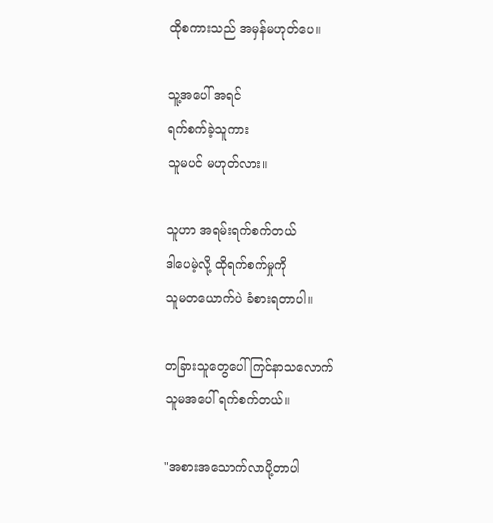ထိုစကားသည် အမှန်မဟုတ်ပေ။

သူ့အပေါ် အရင်
ရက်စက်ခဲ့သူကား
သူမပင် မဟုတ်လား။

သူဟာ အရမ်းရက်စက်တယ်
ဒါပေမဲ့လို့ ထိုရက်စက်မှုကို
သူမတယောက်ပဲ ခံစားရတာပါ။

တခြားသူတွေပေါ် ကြင်နာသလောက်
သူမအပေါ် ရက်စက်တယ်။

"အစားအသောက်လာပို့တာပါ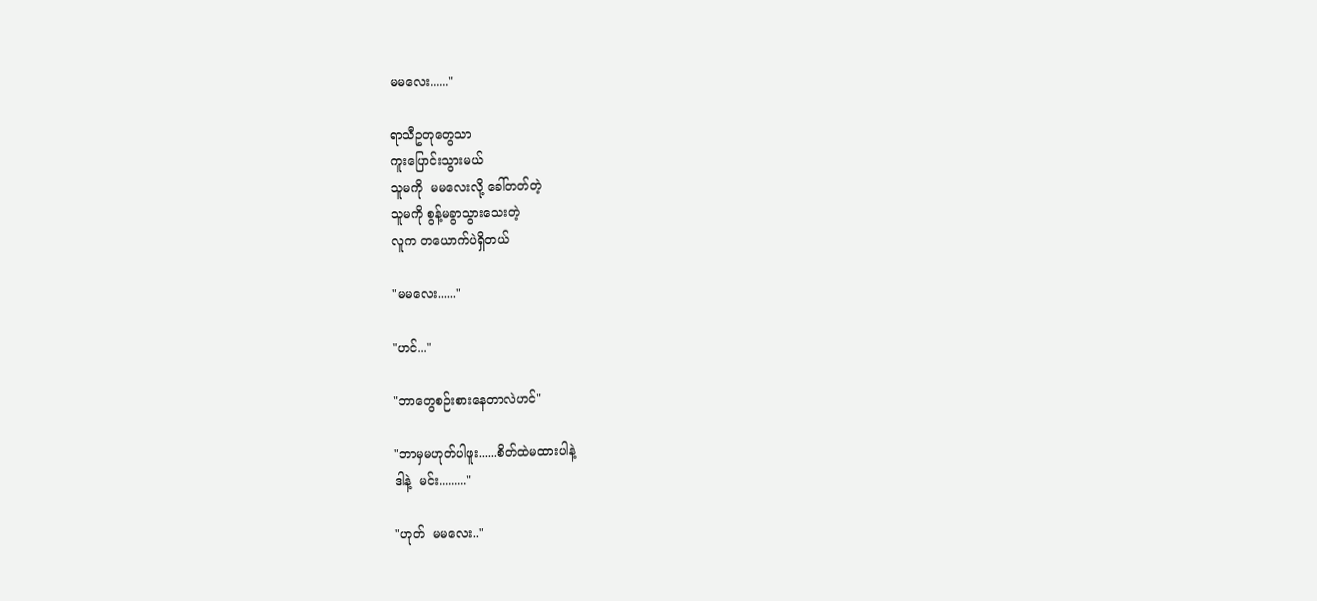မမလေး......"

ရာသီဥတုတွေသာ
ကူးပြောင်းသွားမယ်
သူမကို  မမလေးလို့ ခေါ်တတ်တဲ့
သူမကို စွန့်မခွာသွားသေးတဲ့
လူက တယောက်ပဲရှိတယ်

"မမလေး......"

"ဟင်..."

"ဘာတွေစဉ်းစားနေတာလဲဟင်"

"ဘာမှမဟုတ်ပါဖူး......စိတ်ထဲမထားပါနဲ့
ဒါနဲ့  မင်း........."

"ဟုတ်  မမလေး.."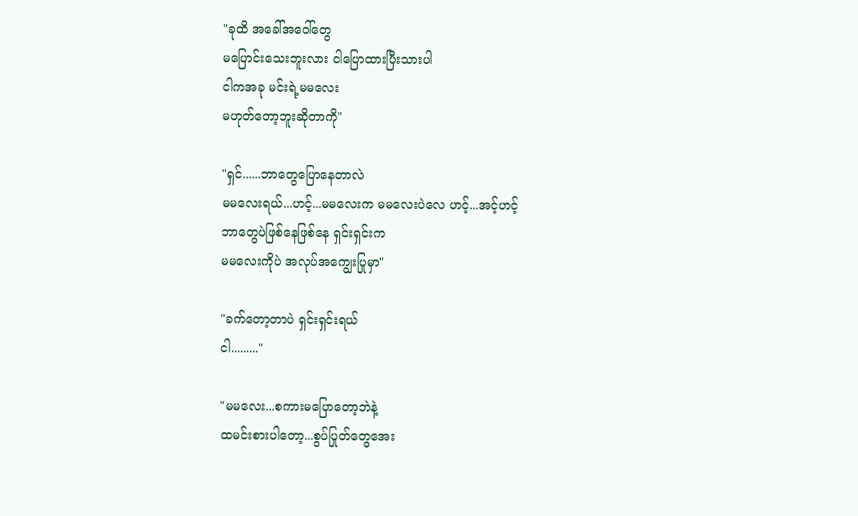"ခုထိ အခေါ်အဝေါ်တွေ
မပြောင်းသေးဘူးလား ငါပြောထားပြီးသားပါ
ငါကအခု မင်းရဲ့မမလေး
မဟုတ်တော့ဘူးဆိုတာကို"

"ရှင်......ဘာတွေပြောနေတာလဲ
မမလေးရယ်...ဟင့်...မမလေးက မမလေးပဲလေ ဟင့်...အင့်ဟင့်
ဘာတွေပဲဖြစ်နေဖြစ်နေ ရှင်းရှင်းက
မမလေးကိုပဲ အလုပ်အကျွေးပြုမှာ"

"ခက်တော့တာပဲ ရှင်းရှင်းရယ်
ငါ........."

"မမလေး...စကားမပြောတော့ဘဲနဲ့
ထမင်းစားပါတော့...စွပ်ပြုတ်တွေအေး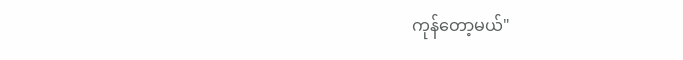ကုန်တော့မယ်"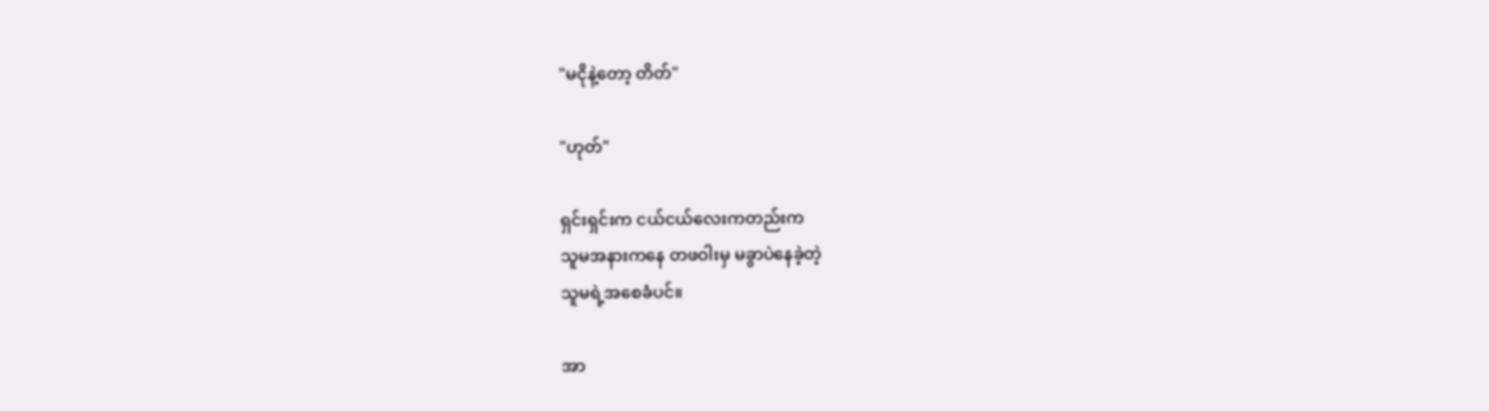"မငိုနဲ့တော့ တိတ်"

"ဟုတ်"

ရှင်းရှင်းက ငယ်ငယ်လေးကတည်းက
သူမအနားကနေ တဖဝါးမှ မခွာပဲနေခဲ့တဲ့
သူမရဲ့အစေခံပင်။

အာ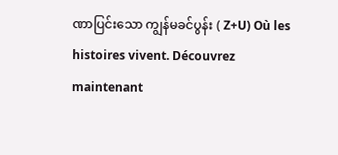ဏာပြင်းသော ကျွန်မခင်ပွန်း ( Z+U) Où les histoires vivent. Découvrez maintenant